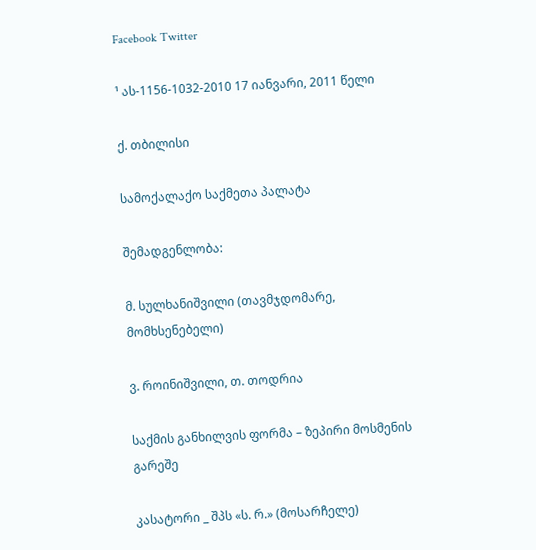Facebook Twitter

¹ ას-1156-1032-2010 17 იანვარი, 2011 წელი

ქ. თბილისი

სამოქალაქო საქმეთა პალატა

შემადგენლობა:

მ. სულხანიშვილი (თავმჯდომარე, მომხსენებელი)

ვ. როინიშვილი, თ. თოდრია

საქმის განხილვის ფორმა – ზეპირი მოსმენის გარეშე

კასატორი _ შპს «ს. რ.» (მოსარჩელე)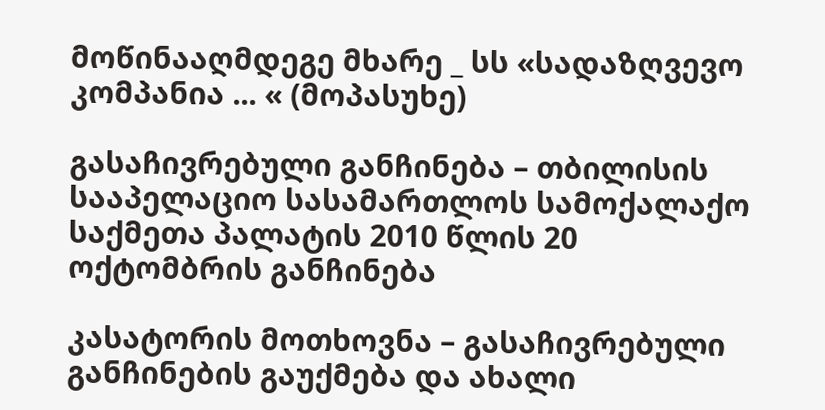მოწინააღმდეგე მხარე _ სს «სადაზღვევო კომპანია ... « (მოპასუხე)

გასაჩივრებული განჩინება – თბილისის სააპელაციო სასამართლოს სამოქალაქო საქმეთა პალატის 2010 წლის 20 ოქტომბრის განჩინება

კასატორის მოთხოვნა – გასაჩივრებული განჩინების გაუქმება და ახალი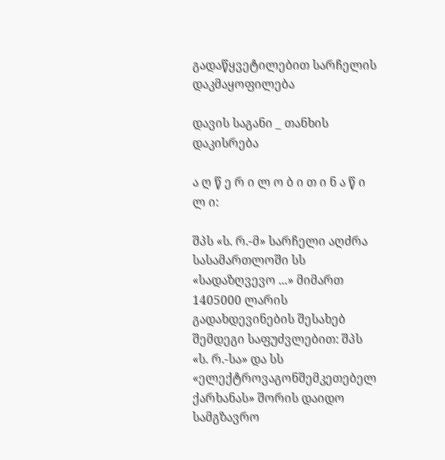გადაწყვეტილებით სარჩელის დაკმაყოფილება

დავის საგანი _ თანხის დაკისრება

ა ღ წ ე რ ი ლ ო ბ ი თ ი ნ ა წ ი ლ ი:

შპს «ს. რ.-მ» სარჩელი აღძრა სასამართლოში სს «სადაზღვევო ...» მიმართ 1405000 ლარის გადახდევინების შესახებ შემდეგი საფუძვლებით: შპს «ს. რ.-სა» და სს «ელექტროვაგონშემკეთებელ ქარხანას» შორის დაიდო სამგზავრო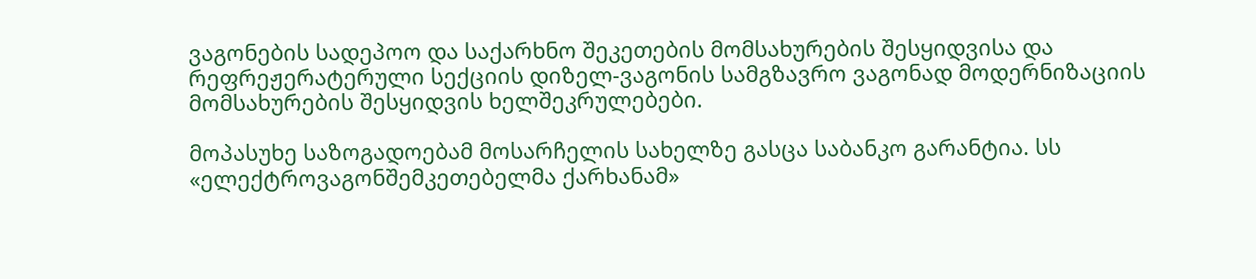ვაგონების სადეპოო და საქარხნო შეკეთების მომსახურების შესყიდვისა და რეფრეჟერატერული სექციის დიზელ-ვაგონის სამგზავრო ვაგონად მოდერნიზაციის მომსახურების შესყიდვის ხელშეკრულებები.

მოპასუხე საზოგადოებამ მოსარჩელის სახელზე გასცა საბანკო გარანტია. სს «ელექტროვაგონშემკეთებელმა ქარხანამ»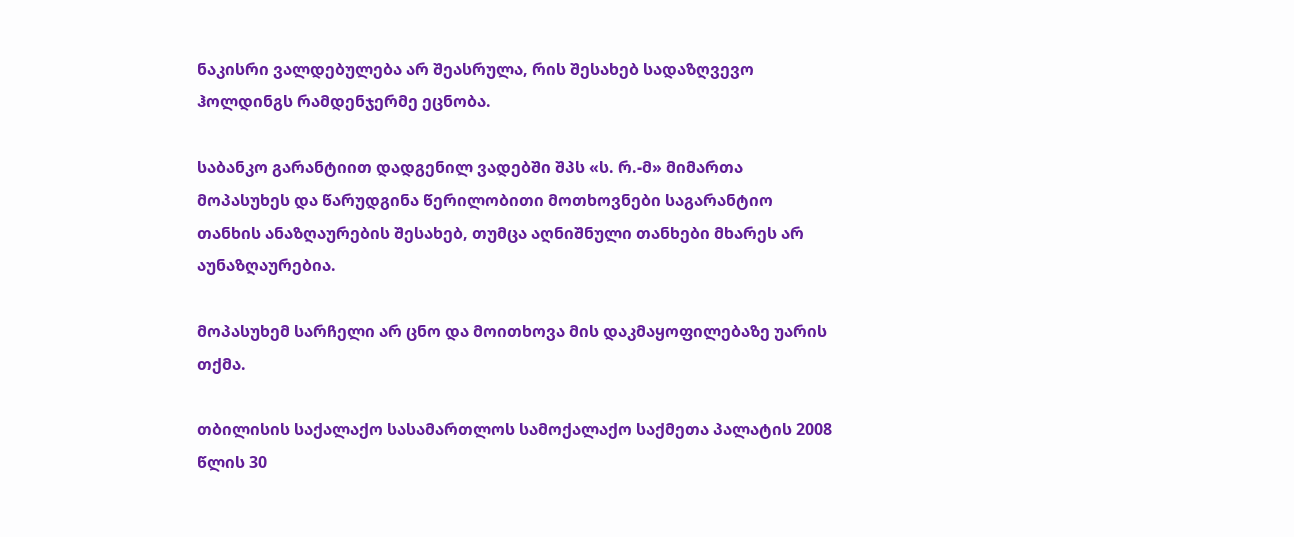ნაკისრი ვალდებულება არ შეასრულა, რის შესახებ სადაზღვევო ჰოლდინგს რამდენჯერმე ეცნობა.

საბანკო გარანტიით დადგენილ ვადებში შპს «ს. რ.-მ» მიმართა მოპასუხეს და წარუდგინა წერილობითი მოთხოვნები საგარანტიო თანხის ანაზღაურების შესახებ, თუმცა აღნიშნული თანხები მხარეს არ აუნაზღაურებია.

მოპასუხემ სარჩელი არ ცნო და მოითხოვა მის დაკმაყოფილებაზე უარის თქმა.

თბილისის საქალაქო სასამართლოს სამოქალაქო საქმეთა პალატის 2008 წლის 30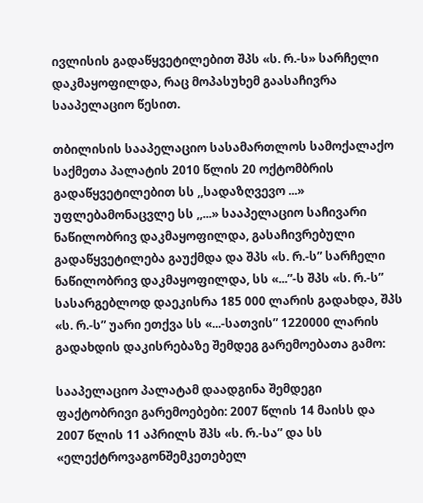ივლისის გადაწყვეტილებით შპს «ს. რ.-ს» სარჩელი დაკმაყოფილდა, რაც მოპასუხემ გაასაჩივრა სააპელაციო წესით.

თბილისის სააპელაციო სასამართლოს სამოქალაქო საქმეთა პალატის 2010 წლის 20 ოქტომბრის გადაწყვეტილებით სს ,,სადაზღვევო ...» უფლებამონაცვლე სს ,,...» სააპელაციო საჩივარი ნაწილობრივ დაკმაყოფილდა, გასაჩივრებული გადაწყვეტილება გაუქმდა და შპს «ს. რ.-ს” სარჩელი ნაწილობრივ დაკმაყოფილდა, სს «...”-ს შპს «ს. რ.-ს” სასარგებლოდ დაეკისრა 185 000 ლარის გადახდა, შპს «ს. რ.-ს” უარი ეთქვა სს «...-სათვის” 1220000 ლარის გადახდის დაკისრებაზე შემდეგ გარემოებათა გამო:

სააპელაციო პალატამ დაადგინა შემდეგი ფაქტობრივი გარემოებები: 2007 წლის 14 მაისს და 2007 წლის 11 აპრილს შპს «ს. რ.-სა” და სს «ელექტროვაგონშემკეთებელ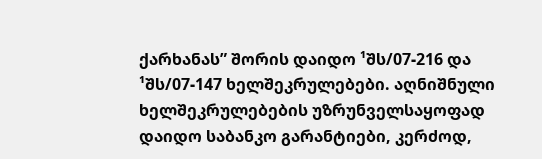ქარხანას” შორის დაიდო ¹შს/07-216 და ¹შს/07-147 ხელშეკრულებები. აღნიშნული ხელშეკრულებების უზრუნველსაყოფად დაიდო საბანკო გარანტიები, კერძოდ,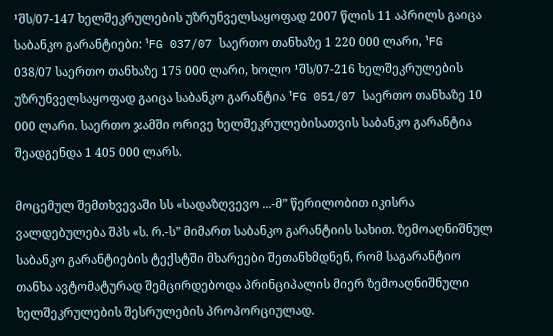¹შს/07-147 ხელშეკრულების უზრუნველსაყოფად 2007 წლის 11 აპრილს გაიცა საბანკო გარანტიები: ¹FG 037/07 საერთო თანხაზე 1 220 000 ლარი, ¹FG 038/07 საერთო თანხაზე 175 000 ლარი, ხოლო ¹შს/07-216 ხელშეკრულების უზრუნველსაყოფად გაიცა საბანკო გარანტია ¹FG 051/07 საერთო თანხაზე 10 000 ლარი. საერთო ჯამში ორივე ხელშეკრულებისათვის საბანკო გარანტია შეადგენდა 1 405 000 ლარს.

მოცემულ შემთხვევაში სს «სადაზღვევო ...-მ” წერილობით იკისრა ვალდებულება შპს «ს. რ.-ს” მიმართ საბანკო გარანტიის სახით. ზემოაღნიშნულ საბანკო გარანტიების ტექსტში მხარეები შეთანხმდნენ, რომ საგარანტიო თანხა ავტომატურად შემცირდებოდა პრინციპალის მიერ ზემოაღნიშნული ხელშეკრულების შესრულების პროპორციულად.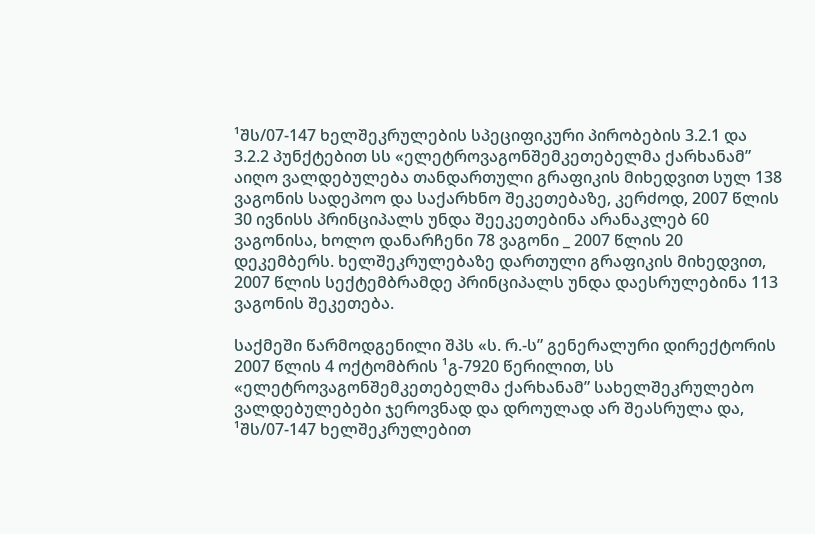¹შს/07-147 ხელშეკრულების სპეციფიკური პირობების 3.2.1 და 3.2.2 პუნქტებით სს «ელეტროვაგონშემკეთებელმა ქარხანამ” აიღო ვალდებულება თანდართული გრაფიკის მიხედვით სულ 138 ვაგონის სადეპოო და საქარხნო შეკეთებაზე, კერძოდ, 2007 წლის 30 ივნისს პრინციპალს უნდა შეეკეთებინა არანაკლებ 60 ვაგონისა, ხოლო დანარჩენი 78 ვაგონი _ 2007 წლის 20 დეკემბერს. ხელშეკრულებაზე დართული გრაფიკის მიხედვით, 2007 წლის სექტემბრამდე პრინციპალს უნდა დაესრულებინა 113 ვაგონის შეკეთება.

საქმეში წარმოდგენილი შპს «ს. რ.-ს” გენერალური დირექტორის 2007 წლის 4 ოქტომბრის ¹გ-7920 წერილით, სს «ელეტროვაგონშემკეთებელმა ქარხანამ” სახელშეკრულებო ვალდებულებები ჯეროვნად და დროულად არ შეასრულა და, ¹შს/07-147 ხელშეკრულებით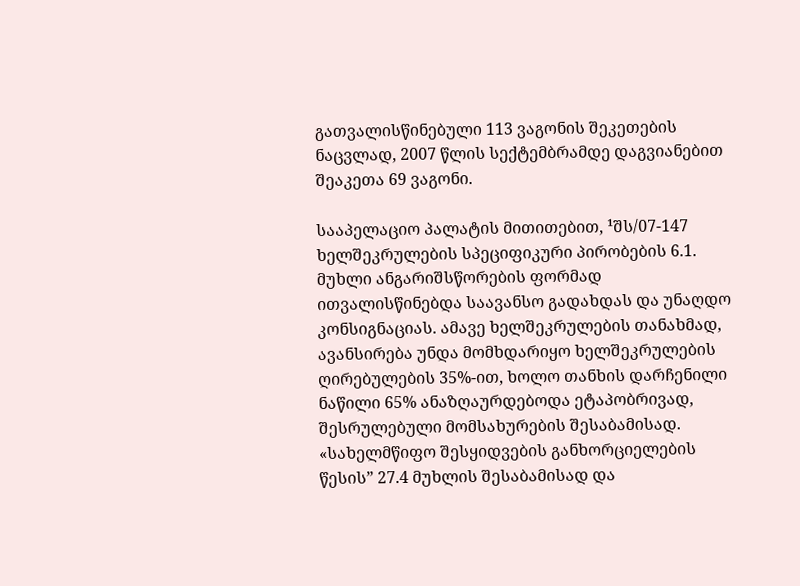გათვალისწინებული 113 ვაგონის შეკეთების ნაცვლად, 2007 წლის სექტემბრამდე დაგვიანებით შეაკეთა 69 ვაგონი.

სააპელაციო პალატის მითითებით, ¹შს/07-147 ხელშეკრულების სპეციფიკური პირობების 6.1. მუხლი ანგარიშსწორების ფორმად ითვალისწინებდა საავანსო გადახდას და უნაღდო კონსიგნაციას. ამავე ხელშეკრულების თანახმად, ავანსირება უნდა მომხდარიყო ხელშეკრულების ღირებულების 35%-ით, ხოლო თანხის დარჩენილი ნაწილი 65% ანაზღაურდებოდა ეტაპობრივად, შესრულებული მომსახურების შესაბამისად. «სახელმწიფო შესყიდვების განხორციელების წესის” 27.4 მუხლის შესაბამისად და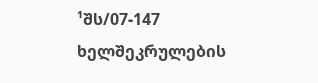¹შს/07-147 ხელშეკრულების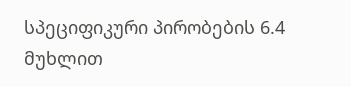სპეციფიკური პირობების 6.4 მუხლით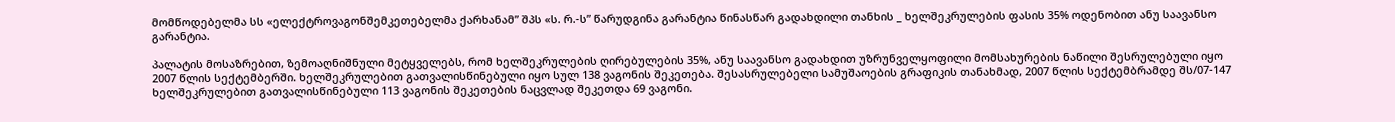მომწოდებელმა სს «ელექტროვაგონშემკეთებელმა ქარხანამ” შპს «ს. რ.-ს” წარუდგინა გარანტია წინასწარ გადახდილი თანხის _ ხელშეკრულების ფასის 35% ოდენობით ანუ საავანსო გარანტია.

პალატის მოსაზრებით, ზემოაღნიშნული მეტყველებს, რომ ხელშეკრულების ღირებულების 35%, ანუ საავანსო გადახდით უზრუნველყოფილი მომსახურების ნაწილი შესრულებული იყო 2007 წლის სექტემბერში. ხელშეკრულებით გათვალისწინებული იყო სულ 138 ვაგონის შეკეთება. შესასრულებელი სამუშაოების გრაფიკის თანახმად, 2007 წლის სექტემბრამდე შს/07-147 ხელშეკრულებით გათვალისწინებული 113 ვაგონის შეკეთების ნაცვლად შეკეთდა 69 ვაგონი.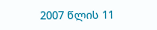2007 წლის 11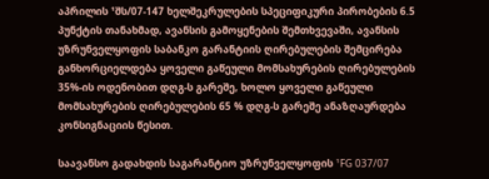აპრილის ¹შს/07-147 ხელშეკრულების სპეციფიკური პირობების 6.5 პუნქტის თანახმად, ავანსის გამოყენების შემთხვევაში, ავანსის უზრუნველყოფის საბანკო გარანტიის ღირებულების შემცირება განხორციელდება ყოველი გაწეული მომსახურების ღირებულების 35%-ის ოდენობით დღგ-ს გარეშე, ხოლო ყოველი გაწეული მომსახურების ღირებულების 65 % დღგ-ს გარეშე ანაზღაურდება კონსიგნაციის წესით.

საავანსო გადახდის საგარანტიო უზრუნველყოფის ¹FG 037/07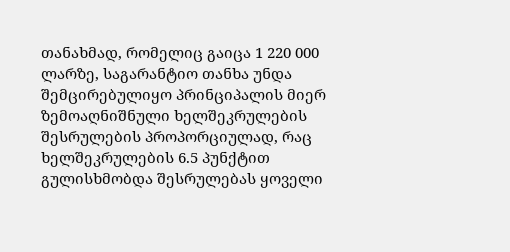თანახმად, რომელიც გაიცა 1 220 000 ლარზე, საგარანტიო თანხა უნდა შემცირებულიყო პრინციპალის მიერ ზემოაღნიშნული ხელშეკრულების შესრულების პროპორციულად, რაც ხელშეკრულების 6.5 პუნქტით გულისხმობდა შესრულებას ყოველი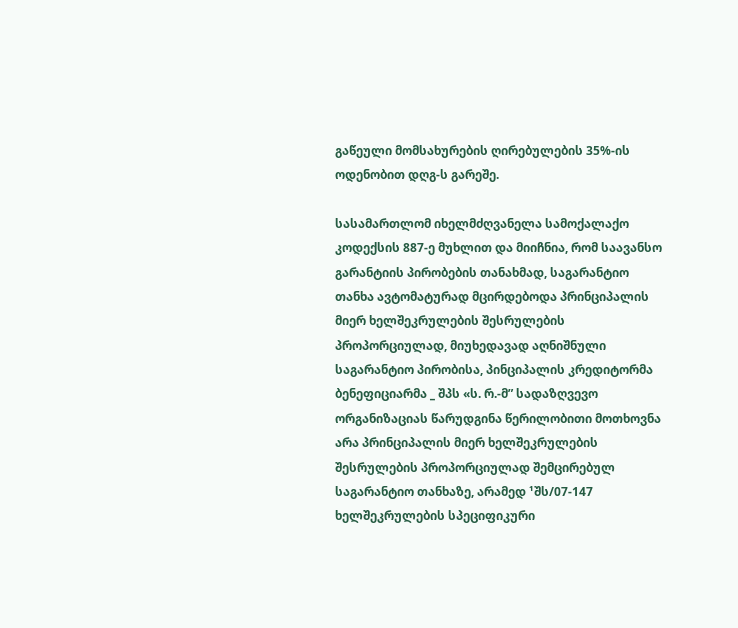გაწეული მომსახურების ღირებულების 35%-ის ოდენობით დღგ-ს გარეშე.

სასამართლომ იხელმძღვანელა სამოქალაქო კოდექსის 887-ე მუხლით და მიიჩნია, რომ საავანსო გარანტიის პირობების თანახმად, საგარანტიო თანხა ავტომატურად მცირდებოდა პრინციპალის მიერ ხელშეკრულების შესრულების პროპორციულად, მიუხედავად აღნიშნული საგარანტიო პირობისა, პინციპალის კრედიტორმა ბენეფიციარმა _ შპს «ს. რ.-მ” სადაზღვევო ორგანიზაციას წარუდგინა წერილობითი მოთხოვნა არა პრინციპალის მიერ ხელშეკრულების შესრულების პროპორციულად შემცირებულ საგარანტიო თანხაზე, არამედ ¹შს/07-147 ხელშეკრულების სპეციფიკური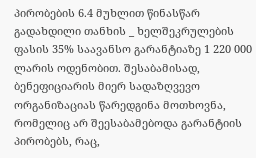პირობების 6.4 მუხლით წინასწარ გადახდილი თანხის _ ხელშეკრულების ფასის 35% საავანსო გარანტიაზე 1 220 000 ლარის ოდენობით. შესაბამისად, ბენეფიციარის მიერ სადაზღვევო ორგანიზაციას წარედგინა მოთხოვნა, რომელიც არ შეესაბამებოდა გარანტიის პირობებს, რაც,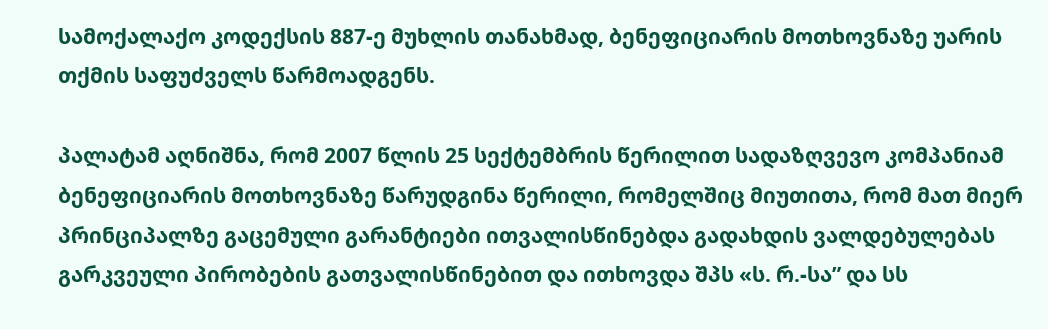სამოქალაქო კოდექსის 887-ე მუხლის თანახმად, ბენეფიციარის მოთხოვნაზე უარის თქმის საფუძველს წარმოადგენს.

პალატამ აღნიშნა, რომ 2007 წლის 25 სექტემბრის წერილით სადაზღვევო კომპანიამ ბენეფიციარის მოთხოვნაზე წარუდგინა წერილი, რომელშიც მიუთითა, რომ მათ მიერ პრინციპალზე გაცემული გარანტიები ითვალისწინებდა გადახდის ვალდებულებას გარკვეული პირობების გათვალისწინებით და ითხოვდა შპს «ს. რ.-სა” და სს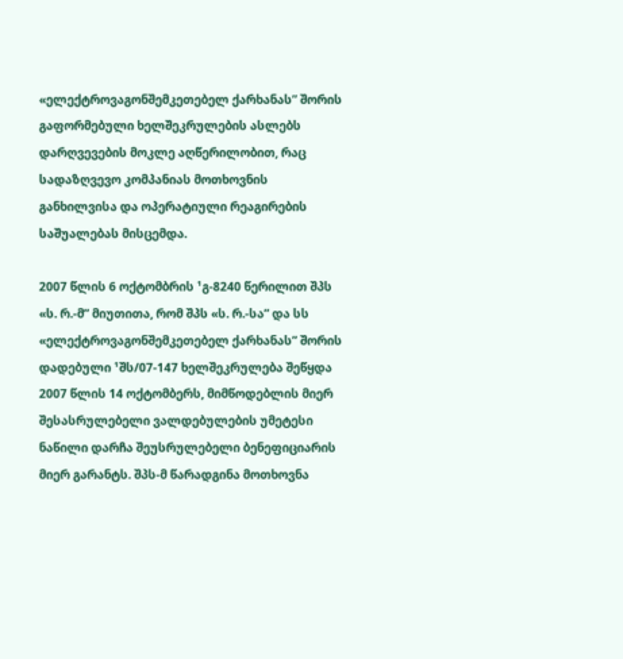«ელექტროვაგონშემკეთებელ ქარხანას” შორის გაფორმებული ხელშეკრულების ასლებს დარღვევების მოკლე აღწერილობით, რაც სადაზღვევო კომპანიას მოთხოვნის განხილვისა და ოპერატიული რეაგირების საშუალებას მისცემდა.

2007 წლის 6 ოქტომბრის ¹გ-8240 წერილით შპს «ს. რ.-მ” მიუთითა, რომ შპს «ს. რ.-სა” და სს «ელექტროვაგონშემკეთებელ ქარხანას” შორის დადებული ¹შს/07-147 ხელშეკრულება შეწყდა 2007 წლის 14 ოქტომბერს, მიმწოდებლის მიერ შესასრულებელი ვალდებულების უმეტესი ნაწილი დარჩა შეუსრულებელი ბენეფიციარის მიერ გარანტს. შპს-მ წარადგინა მოთხოვნა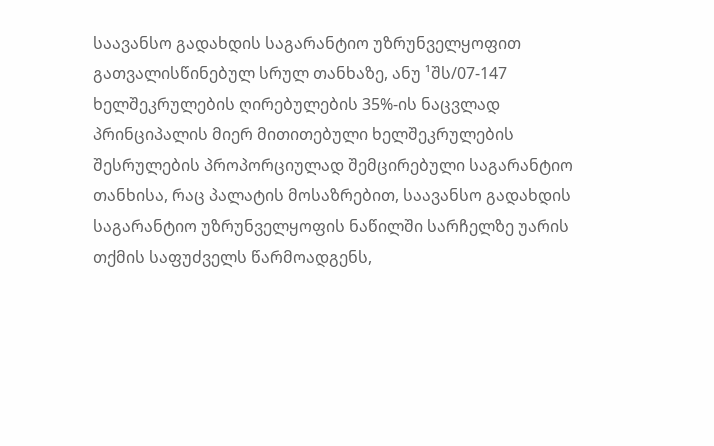საავანსო გადახდის საგარანტიო უზრუნველყოფით გათვალისწინებულ სრულ თანხაზე, ანუ ¹შს/07-147 ხელშეკრულების ღირებულების 35%-ის ნაცვლად პრინციპალის მიერ მითითებული ხელშეკრულების შესრულების პროპორციულად შემცირებული საგარანტიო თანხისა, რაც პალატის მოსაზრებით, საავანსო გადახდის საგარანტიო უზრუნველყოფის ნაწილში სარჩელზე უარის თქმის საფუძველს წარმოადგენს,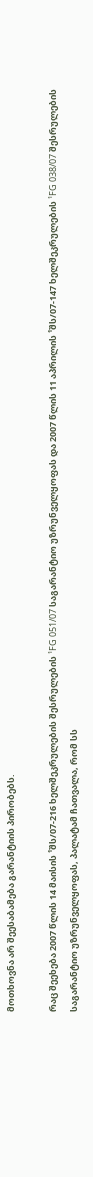მოთხოვნა არ შეესაბამება გარანტიის პირობებს.

რაც შეეხება 2007 წლის 14 მაისის ¹შს/07-216 ხელშეკრულების შესრულების ¹FG 051/07 საგარანტიო უზრუნველყოფას და 2007 წლის 11 აპრილის ¹შს/07-147 ხელშეკრულების ¹FG 038/07 შესრულების საგარანტიო უზრუნველყოფას, პალატამ ჩათვალა, რომ სს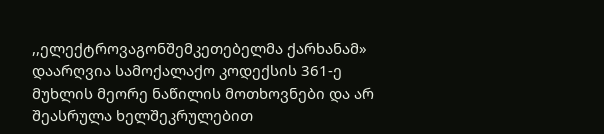,,ელექტროვაგონშემკეთებელმა ქარხანამ» დაარღვია სამოქალაქო კოდექსის 361-ე მუხლის მეორე ნაწილის მოთხოვნები და არ შეასრულა ხელშეკრულებით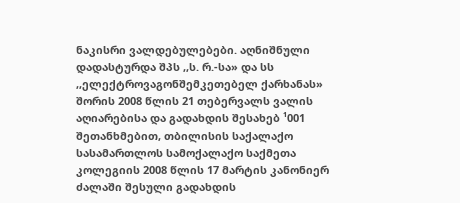ნაკისრი ვალდებულებები. აღნიშნული დადასტურდა შპს ,,ს. რ.-სა» და სს ,,ელექტროვაგონშემკეთებელ ქარხანას» შორის 2008 წლის 21 თებერვალს ვალის აღიარებისა და გადახდის შესახებ ¹001 შეთანხმებით, თბილისის საქალაქო სასამართლოს სამოქალაქო საქმეთა კოლეგიის 2008 წლის 17 მარტის კანონიერ ძალაში შესული გადახდის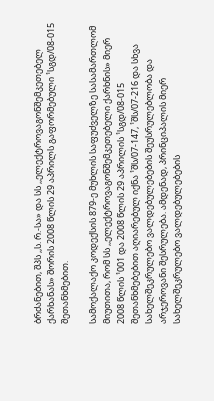ბრძანებით, შპს ,,ს. რ.-სა» და სს ,,ელექტროვაგონშემკეთებელ ქარხანას» შორის 2008 წლის 29 აპრილს გაფორმებული ¹სგდ/08-015 შეთანხმებით.

სამოქალაქო კოდექსის 879-ე მუხლის საფუძველზე სასამართლომ მიუთითა, რომ სს ,,ელექტროვაგონშემკეთებელი ქარხნის» მიერ 2008 წლის ¹001 და 2008 წლის 29 აპრილის ¹სგდ/08-015 შეთანხმებებით აღიარებულ იქნა ¹შს/07-147, ¹შს/07-216 და სხვა სახელშეკრულებო ვალდებულებების შეუსრულებლობა და არჯეროვანი შესრულება. ამდენად, პრინციპალის მიერ სახელშეკრულებო ვალდებულებების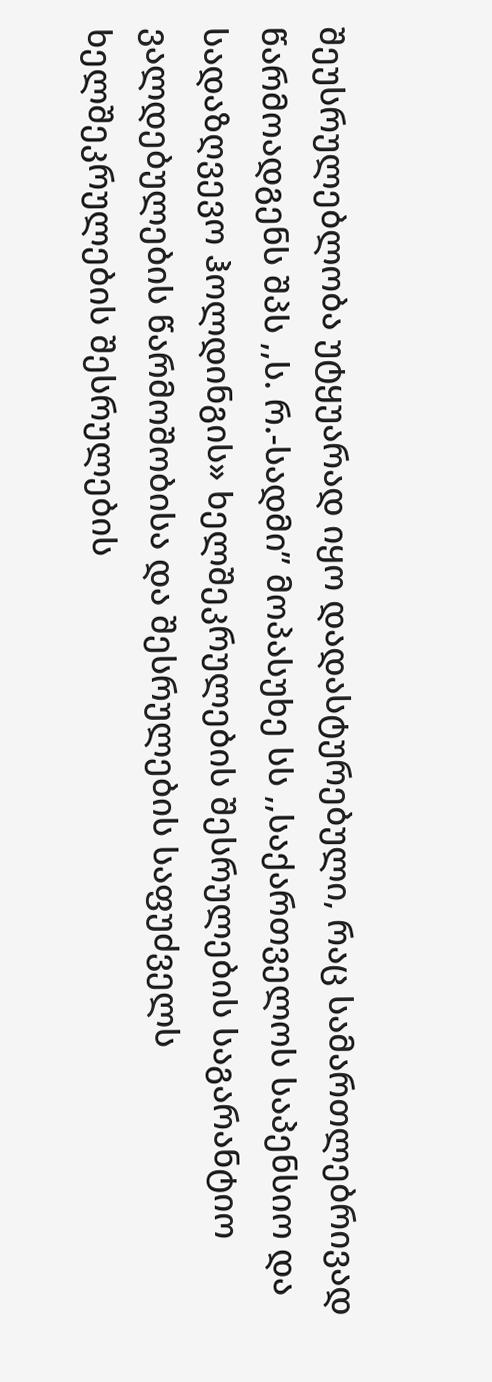შეუსრულებლობა უტყუარად იყო დადასტურებული, რაც სამართლებრივად წარმოადგენს შპს ,,ს. რ.-სადმი” მოპასუხე სს ,,საქართველოს საპენსიო და სადაზღვევო ჰოლდინგის» ხელშეკრულების შესრულების საგარანტიო ვალდებულების წარმოშობისა და შესრულების საფუძველს ხელშეკრულების შესრულების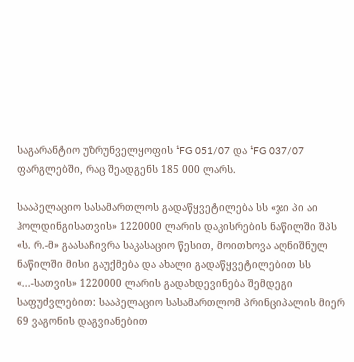საგარანტიო უზრუნველყოფის ¹FG 051/07 და ¹FG 037/07 ფარგლებში, რაც შეადგენს 185 000 ლარს.

სააპელაციო სასამართლოს გადაწყვეტილება სს «ჯი პი აი ჰოლდინგისათვის» 1220000 ლარის დაკისრების ნაწილში შპს «ს. რ.-მ» გაასაჩივრა საკასაციო წესით, მოითხოვა აღნიშნულ ნაწილში მისი გაუქმება და ახალი გადაწყვეტილებით სს «...-სათვის» 1220000 ლარის გადახდევინება შემდეგი საფუძვლებით: სააპელაციო სასამართლომ პრინციპალის მიერ 69 ვაგონის დაგვიანებით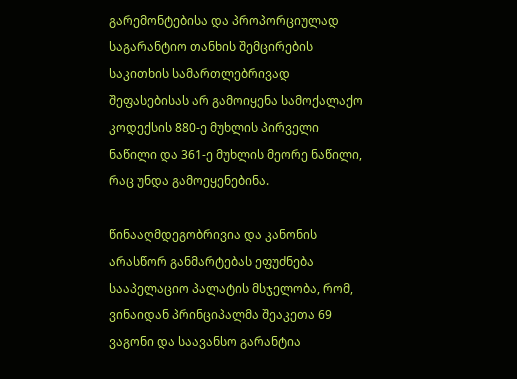გარემონტებისა და პროპორციულად საგარანტიო თანხის შემცირების საკითხის სამართლებრივად შეფასებისას არ გამოიყენა სამოქალაქო კოდექსის 880-ე მუხლის პირველი ნაწილი და 361-ე მუხლის მეორე ნაწილი, რაც უნდა გამოეყენებინა.

წინააღმდეგობრივია და კანონის არასწორ განმარტებას ეფუძნება სააპელაციო პალატის მსჯელობა, რომ, ვინაიდან პრინციპალმა შეაკეთა 69 ვაგონი და საავანსო გარანტია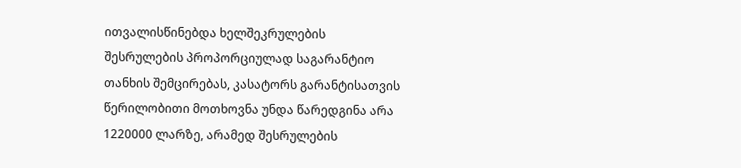ითვალისწინებდა ხელშეკრულების შესრულების პროპორციულად საგარანტიო თანხის შემცირებას, კასატორს გარანტისათვის წერილობითი მოთხოვნა უნდა წარედგინა არა 1220000 ლარზე, არამედ შესრულების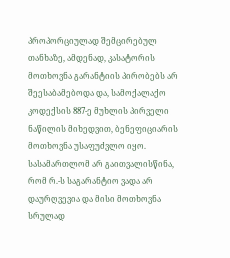პროპორციულად შემცირებულ თანხაზე, ამდენად, კასატორის მოთხოვნა გარანტიის პირობებს არ შეესაბამებოდა და, სამოქალაქო კოდექსის 887-ე მუხლის პირველი ნაწილის მიხედვით, ბენეფიციარის მოთხოვნა უსაფუძვლო იყო. სასამართლომ არ გაითვალისწინა, რომ რ.-ს საგარანტიო ვადა არ დაურღვევია და მისი მოთხოვნა სრულად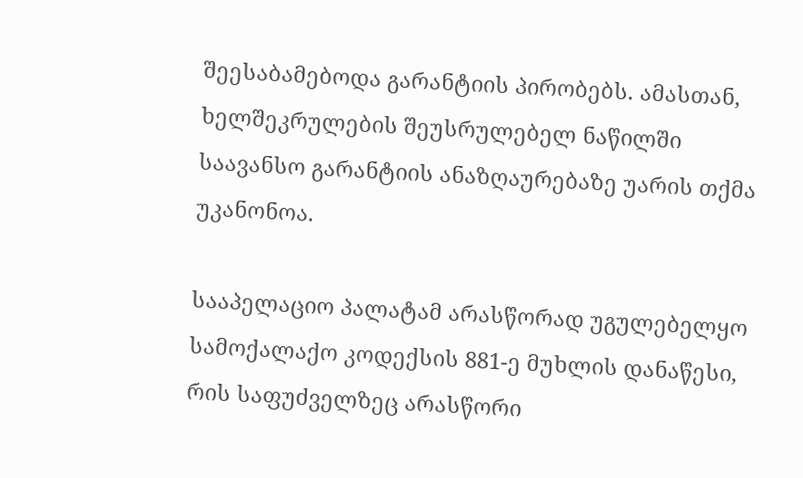შეესაბამებოდა გარანტიის პირობებს. ამასთან, ხელშეკრულების შეუსრულებელ ნაწილში საავანსო გარანტიის ანაზღაურებაზე უარის თქმა უკანონოა.

სააპელაციო პალატამ არასწორად უგულებელყო სამოქალაქო კოდექსის 881-ე მუხლის დანაწესი, რის საფუძველზეც არასწორი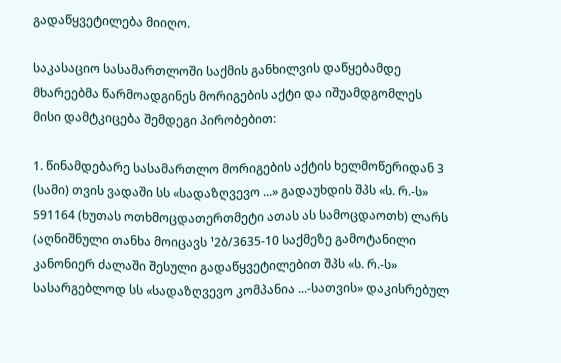გადაწყვეტილება მიიღო.

საკასაციო სასამართლოში საქმის განხილვის დაწყებამდე მხარეებმა წარმოადგინეს მორიგების აქტი და იშუამდგომლეს მისი დამტკიცება შემდეგი პირობებით:

1. წინამდებარე სასამართლო მორიგების აქტის ხელმოწერიდან 3 (სამი) თვის ვადაში სს «სადაზღვევო ...» გადაუხდის შპს «ს. რ.-ს» 591164 (ხუთას ოთხმოცდათერთმეტი ათას ას სამოცდაოთხ) ლარს (აღნიშნული თანხა მოიცავს ¹2ბ/3635-10 საქმეზე გამოტანილი კანონიერ ძალაში შესული გადაწყვეტილებით შპს «ს. რ.-ს» სასარგებლოდ სს «სადაზღვევო კომპანია ...-სათვის» დაკისრებულ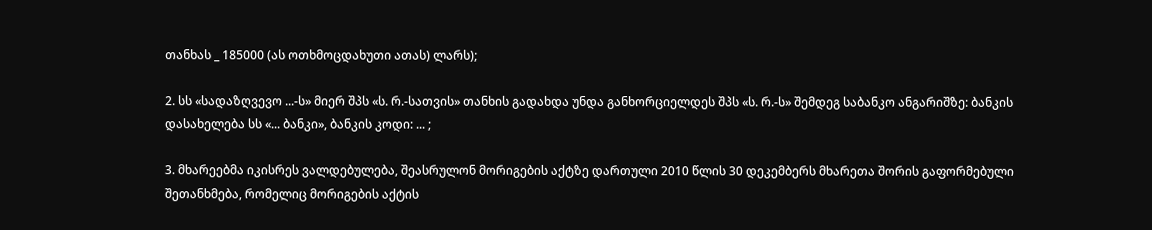თანხას _ 185000 (ას ოთხმოცდახუთი ათას) ლარს);

2. სს «სადაზღვევო ...-ს» მიერ შპს «ს. რ.-სათვის» თანხის გადახდა უნდა განხორციელდეს შპს «ს. რ.-ს» შემდეგ საბანკო ანგარიშზე: ბანკის დასახელება სს «... ბანკი», ბანკის კოდი: ... ;

3. მხარეებმა იკისრეს ვალდებულება, შეასრულონ მორიგების აქტზე დართული 2010 წლის 30 დეკემბერს მხარეთა შორის გაფორმებული შეთანხმება, რომელიც მორიგების აქტის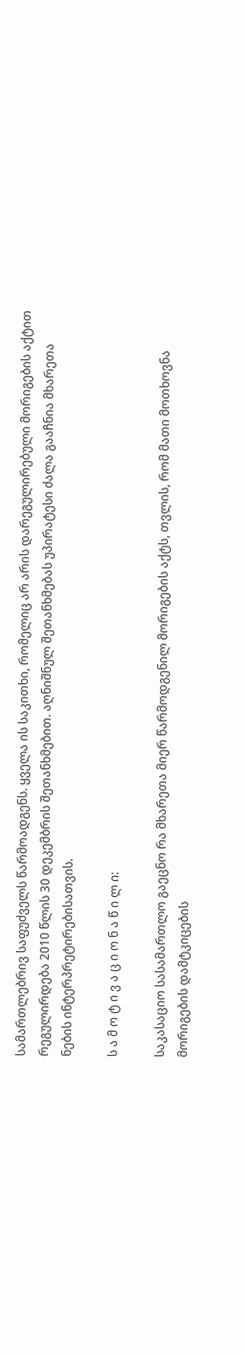სამართლებრივ საფუძველს წარმოადგენს. ყველა ის საკითხი, რომელიც არ არის დარეგულირებული მორიგების აქტით რეგულირდება 2010 წლის 30 დეკემბრის შეთანხმებით. აღნიშნულ შეთანხმებას უპირატესი ძალა გააჩნია მხარეთა ნების ინტერპრეტირებისათვის.

ს ა მ ო ტ ი ვ ა ც ი ო ნ ა წ ი ლ ი:

საკასაციო სასამართლო გაეცნო რა მხარეთა მიერ წარმოდგენილ მორიგების აქტს, თვლის, რომ მათი მოთხოვნა მორიგების დამტკიცების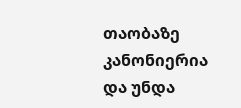თაობაზე კანონიერია და უნდა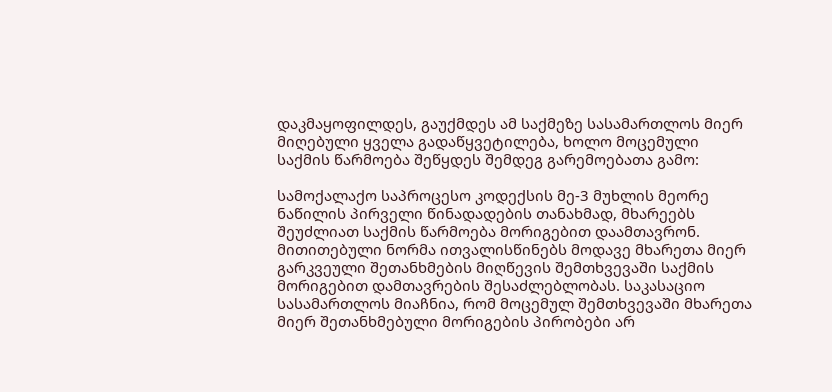დაკმაყოფილდეს, გაუქმდეს ამ საქმეზე სასამართლოს მიერ მიღებული ყველა გადაწყვეტილება, ხოლო მოცემული საქმის წარმოება შეწყდეს შემდეგ გარემოებათა გამო:

სამოქალაქო საპროცესო კოდექსის მე-3 მუხლის მეორე ნაწილის პირველი წინადადების თანახმად, მხარეებს შეუძლიათ საქმის წარმოება მორიგებით დაამთავრონ. მითითებული ნორმა ითვალისწინებს მოდავე მხარეთა მიერ გარკვეული შეთანხმების მიღწევის შემთხვევაში საქმის მორიგებით დამთავრების შესაძლებლობას. საკასაციო სასამართლოს მიაჩნია, რომ მოცემულ შემთხვევაში მხარეთა მიერ შეთანხმებული მორიგების პირობები არ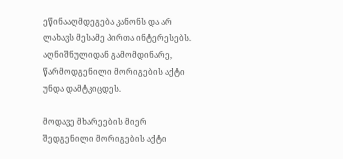ეწინააღმდეგება კანონს და არ ლახავს მესამე პირთა ინტერესებს. აღნიშნულიდან გამომდინარე, წარმოდგენილი მორიგების აქტი უნდა დამტკიცდეს.

მოდავე მხარეების მიერ შედგენილი მორიგების აქტი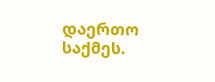დაერთო საქმეს.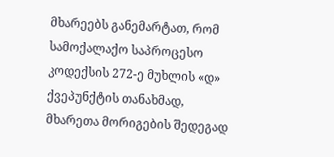მხარეებს განემარტათ, რომ სამოქალაქო საპროცესო კოდექსის 272-ე მუხლის «დ» ქვეპუნქტის თანახმად, მხარეთა მორიგების შედეგად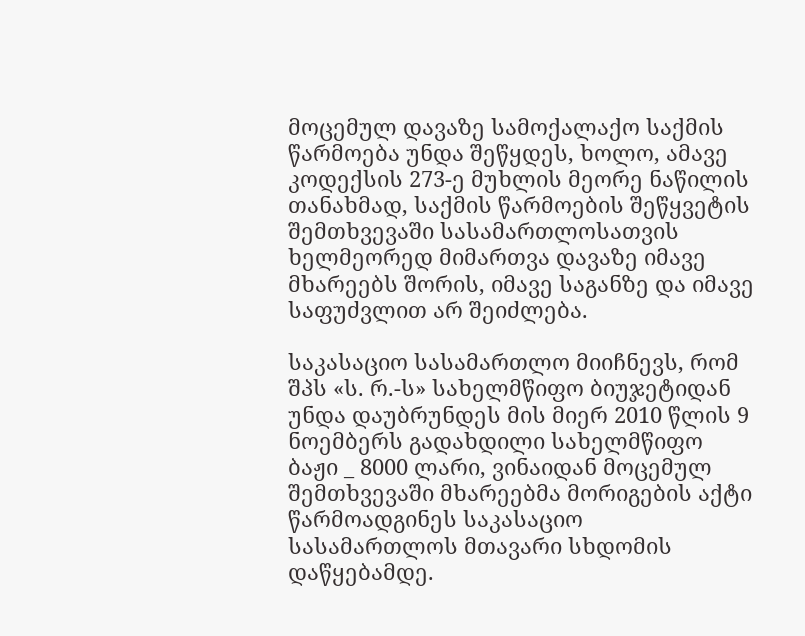მოცემულ დავაზე სამოქალაქო საქმის წარმოება უნდა შეწყდეს, ხოლო, ამავე კოდექსის 273-ე მუხლის მეორე ნაწილის თანახმად, საქმის წარმოების შეწყვეტის შემთხვევაში სასამართლოსათვის ხელმეორედ მიმართვა დავაზე იმავე მხარეებს შორის, იმავე საგანზე და იმავე საფუძვლით არ შეიძლება.

საკასაციო სასამართლო მიიჩნევს, რომ შპს «ს. რ.-ს» სახელმწიფო ბიუჯეტიდან უნდა დაუბრუნდეს მის მიერ 2010 წლის 9 ნოემბერს გადახდილი სახელმწიფო ბაჟი _ 8000 ლარი, ვინაიდან მოცემულ შემთხვევაში მხარეებმა მორიგების აქტი წარმოადგინეს საკასაციო სასამართლოს მთავარი სხდომის დაწყებამდე.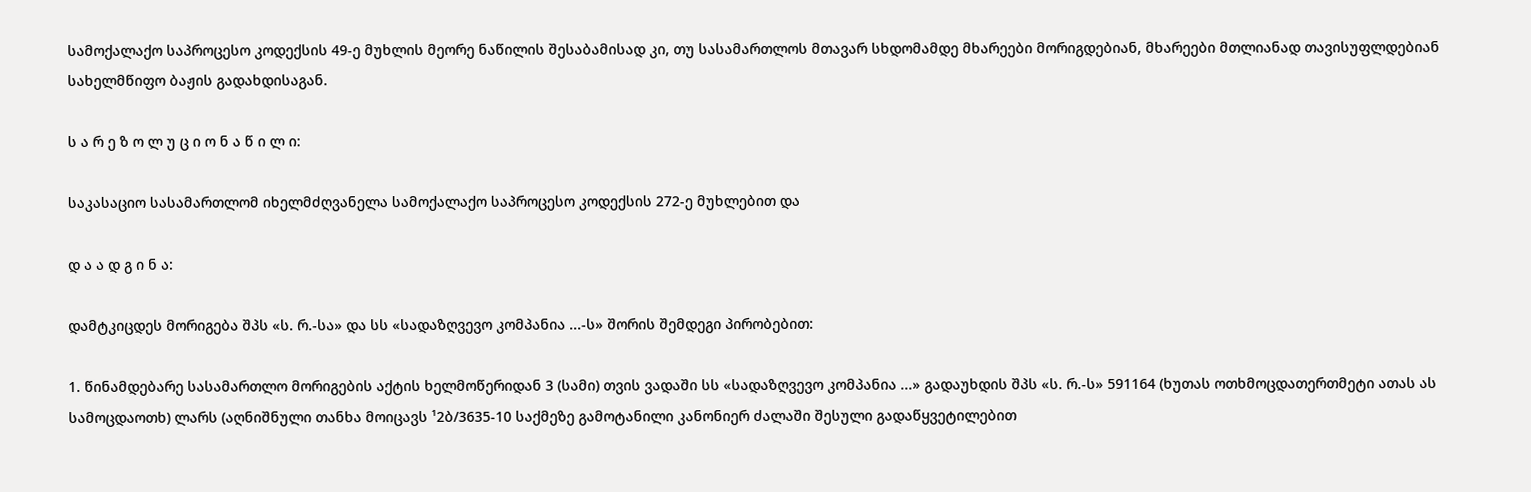სამოქალაქო საპროცესო კოდექსის 49-ე მუხლის მეორე ნაწილის შესაბამისად კი, თუ სასამართლოს მთავარ სხდომამდე მხარეები მორიგდებიან, მხარეები მთლიანად თავისუფლდებიან სახელმწიფო ბაჟის გადახდისაგან.

ს ა რ ე ზ ო ლ უ ც ი ო ნ ა წ ი ლ ი:

საკასაციო სასამართლომ იხელმძღვანელა სამოქალაქო საპროცესო კოდექსის 272-ე მუხლებით და

დ ა ა დ გ ი ნ ა:

დამტკიცდეს მორიგება შპს «ს. რ.-სა» და სს «სადაზღვევო კომპანია ...-ს» შორის შემდეგი პირობებით:

1. წინამდებარე სასამართლო მორიგების აქტის ხელმოწერიდან 3 (სამი) თვის ვადაში სს «სადაზღვევო კომპანია ...» გადაუხდის შპს «ს. რ.-ს» 591164 (ხუთას ოთხმოცდათერთმეტი ათას ას სამოცდაოთხ) ლარს (აღნიშნული თანხა მოიცავს ¹2ბ/3635-10 საქმეზე გამოტანილი კანონიერ ძალაში შესული გადაწყვეტილებით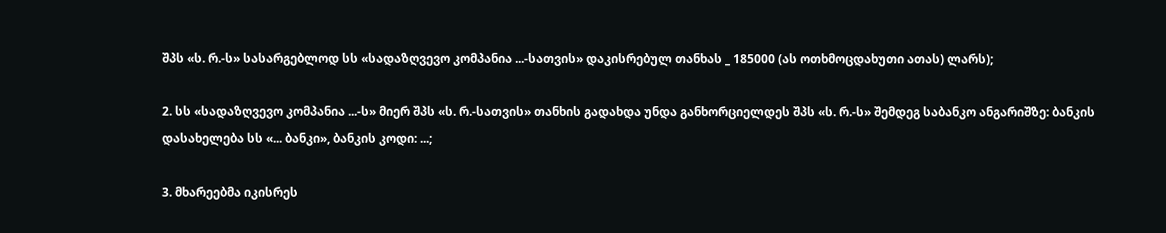შპს «ს. რ.-ს» სასარგებლოდ სს «სადაზღვევო კომპანია ...-სათვის» დაკისრებულ თანხას _ 185000 (ას ოთხმოცდახუთი ათას) ლარს);

2. სს «სადაზღვევო კომპანია ...-ს» მიერ შპს «ს. რ.-სათვის» თანხის გადახდა უნდა განხორციელდეს შპს «ს. რ.-ს» შემდეგ საბანკო ანგარიშზე: ბანკის დასახელება სს «... ბანკი», ბანკის კოდი: ...;

3. მხარეებმა იკისრეს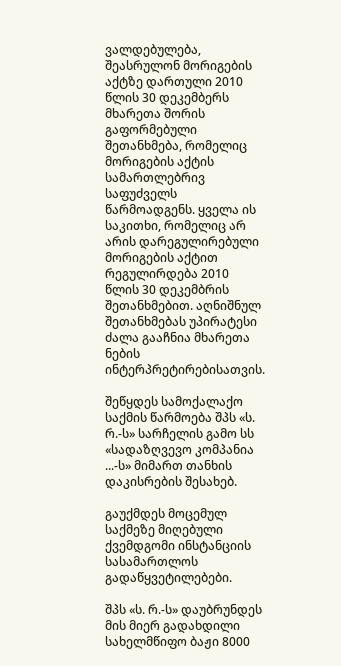ვალდებულება, შეასრულონ მორიგების აქტზე დართული 2010 წლის 30 დეკემბერს მხარეთა შორის გაფორმებული შეთანხმება, რომელიც მორიგების აქტის სამართლებრივ საფუძველს წარმოადგენს. ყველა ის საკითხი, რომელიც არ არის დარეგულირებული მორიგების აქტით რეგულირდება 2010 წლის 30 დეკემბრის შეთანხმებით. აღნიშნულ შეთანხმებას უპირატესი ძალა გააჩნია მხარეთა ნების ინტერპრეტირებისათვის.

შეწყდეს სამოქალაქო საქმის წარმოება შპს «ს. რ.-ს» სარჩელის გამო სს «სადაზღვევო კომპანია ...-ს» მიმართ თანხის დაკისრების შესახებ.

გაუქმდეს მოცემულ საქმეზე მიღებული ქვემდგომი ინსტანციის სასამართლოს გადაწყვეტილებები.

შპს «ს. რ.-ს» დაუბრუნდეს მის მიერ გადახდილი სახელმწიფო ბაჟი 8000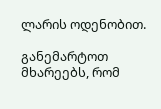ლარის ოდენობით.

განემარტოთ მხარეებს, რომ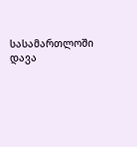სასამართლოში დავა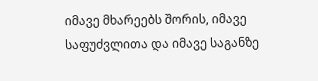იმავე მხარეებს შორის, იმავე საფუძვლითა და იმავე საგანზე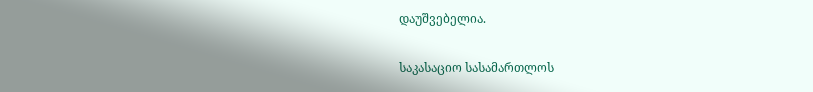დაუშვებელია.

საკასაციო სასამართლოს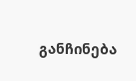განჩინება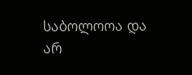საბოლოოა და არ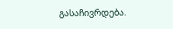გასაჩივრდება.